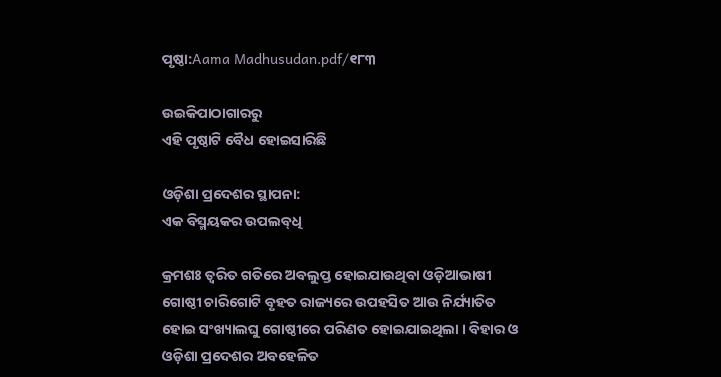ପୃଷ୍ଠା:Aama Madhusudan.pdf/୧୮୩

ଉଇକିପାଠାଗାର‌ରୁ
ଏହି ପୃଷ୍ଠାଟି ବୈଧ ହୋଇସାରିଛି

ଓଡ଼ିଶା ପ୍ରଦେଶର ସ୍ଥାପନା:
ଏକ ବିସ୍ମୟକର ଉପଲବ୍‍ଧି

କ୍ରମଶଃ ତ୍ୱରିତ ଗତିରେ ଅବଲୁପ୍ତ ହୋଇଯାଉଥିବା ଓଡ଼ିଆଭାଷୀ ଗୋଷ୍ଠୀ ଚାରିଗୋଟି ବୃହତ ରାଜ୍ୟରେ ଉପହସିତ ଆଉ ନିର୍ଯ୍ୟାତିତ ହୋଇ ସଂଖ୍ୟାଲଘୁ ଗୋଷ୍ଠୀରେ ପରିଣତ ହୋଇଯାଇଥିଲା । ବିହାର ଓ ଓଡ଼ିଶା ପ୍ରଦେଶର ଅବହେଳିତ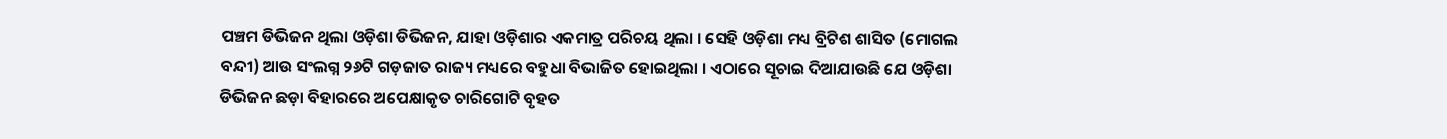ପଞ୍ଚମ ଡିଭିଜନ ଥିଲା ଓଡ଼ିଶା ଡିଭିଜନ, ଯାହା ଓଡ଼ିଶାର ଏକମାତ୍ର ପରିଚୟ ଥିଲା । ସେହି ଓଡ଼ିଶା ମଧ୍ୟ ବ୍ରିଟିଶ ଶାସିତ (ମୋଗଲ ବନ୍ଦୀ) ଆଉ ସଂଲଗ୍ନ ୨୬ଟି ଗଡ଼ଜାତ ରାଜ୍ୟ ମଧ୍ୟରେ ବହୁଧା ବିଭାଜିତ ହୋଇଥିଲା । ଏଠାରେ ସୂଚାଇ ଦିଆଯାଉଛି ଯେ ଓଡ଼ିଶା ଡିଭିଜନ ଛଡ଼ା ବିହାରରେ ଅପେକ୍ଷାକୃତ ଚାରିଗୋଟି ବୃହତ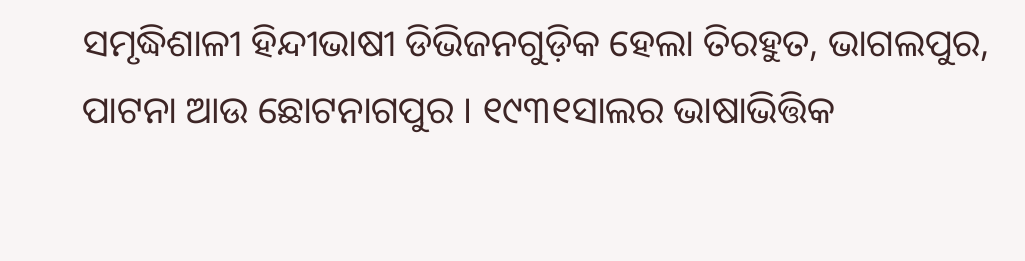ସମୃଦ୍ଧିଶାଳୀ ହିନ୍ଦୀଭାଷୀ ଡିଭିଜନଗୁଡ଼ିକ ହେଲା ତିରହୁତ, ଭାଗଲପୁର, ପାଟନା ଆଉ ଛୋଟନାଗପୁର । ୧୯୩୧ସାଲର ଭାଷାଭିତ୍ତିକ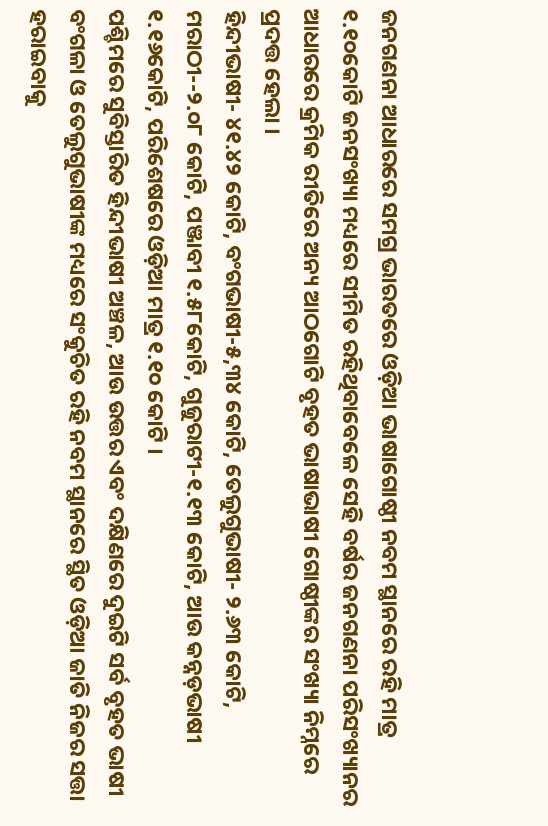ଜନଗଣନା ଆଧାରରେ ସମଗ୍ର ଭାରତରେ ଓଡ଼ିଆ ଭାଷାଗୋଷ୍ଠୀ ନବମ ସ୍ଥାନରେ ରହି ମାତ୍ର ୧.୧୦କୋଟି ଜନସଂଖ୍ୟା ମଧ୍ୟରେ ସୀମିତ ରହିଥିବାବେଳେ ସେହି ବର୍ଷର ଜନଗଣନା ପରିସଂଖ୍ୟାନର ଆଧାରରେ କ୍ରମିକ ରୀତିରେ ଅନ୍ୟ ଆଠଗୋଟି ବୃହତ ଭାଷାଭାଷୀ ଗୋଷ୍ଠୀଙ୍କର ସଂଖ୍ୟା ନିମ୍ନରେ ପ୍ରଦତ୍ତ ହେଲା ।
ହିନ୍ଦୀଭାଷୀ- ୪୧.୪୨ କୋଟି, ବଂଗଭାଷୀ-୫,୩୪ କୋଟି, ତେଲୁଗୁଭାଷୀ- ୨.୬୩ କୋଟି, ମରାଠୀ--୨.୦୮ କୋଟି, ପଞ୍ଜାବୀ ୧.୫୮କୋଟି, ଗୁଜୁରାଟୀ-୧.୧୩ କୋଟି, ଆଉ କନ୍ନଡ଼ଭାଷୀ ୧.୧୬କୋଟି, ପରିଶେଷରେ ଓଡ଼ିଆ ମାତ୍ର ୧.୧୦ କୋଟି ।
ପଶ୍ଚିମରେ ସୁବିସ୍ତାରିତ ହିନ୍ଦୀଭାଷୀ ଅଞ୍ଚଳ, ଆଉ ଉତ୍ତର ଏବଂ ଦକ୍ଷିଣରେ ଦୁଇଟି ସର୍ବ ବୃହତ ଭାଷୀ ବଂଗଳା ଓ ତେଲୁଗୁଭାଷୀଙ୍କ ମଧ୍ୟରେ ସଂକୁଚିତ ରହି ନବମ ସ୍ଥାନରେ ସ୍ଥିତ ଓଡ଼ିଆ ଜାତି ନିଜର ସତ୍ତା ହରାଇବାକୁ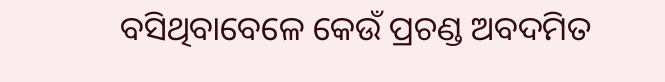ବସିଥିବାବେଳେ କେଉଁ ପ୍ରଚଣ୍ଡ ଅବଦମିତ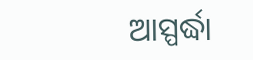ଆସ୍ପର୍ଦ୍ଧା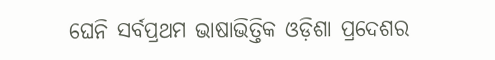ଘେନି ସର୍ବପ୍ରଥମ ଭାଷାଭିତ୍ତିକ ଓଡ଼ିଶା ପ୍ରଦେଶର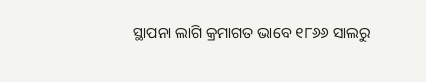ସ୍ଥାପନା ଲାଗି କ୍ରମାଗତ ଭାବେ ୧୮୬୬ ସାଲରୁ